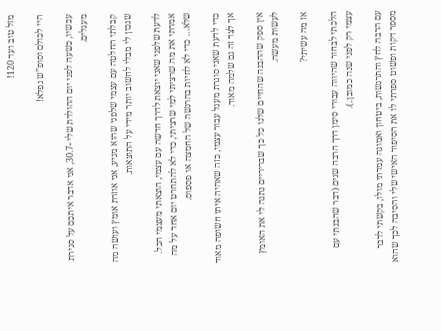מזל טוב ועד 120!

היי לכולם וסופ”ש נפלא!

עכשיו, כשעה לפני יום ההולדת שלי -30.7, אני אדבר איתכם על סגירת מעגלים.

קבלתי החלטה עם עצמי שלפני שהוא מגיע, אני אוזרת אומץ ועושה מה שנכון לי מבלי לחשוב יותר מידי על התוצאות.

לדעת שלפני שאני יוצאת לדרך חדשה עם עצמי, הוצאתי מעצמי הכל. אמרתי את מה שרציתי למי שרציתי, כדי לא להתחרט יום אחד על מה שלא… כדי לא לחיות בהרגשה של החמצה או פספוס.

כדי לדעת שאני סוגרת מעגל עבור עצמי, כזה שאהיה איתו חשופה מאוד אך לצד זה גם שלמה מאוד.

אין ספק שההבנה שהחיים שלנו כל כך שבריריים נתנה לי את האומץ לעשות מעשה.

אז מה עשיתי?

הלכתי לבחור שהיווה עבורי סימן דרך הרבה שנים (דבר שהבנתי עם עצמי רק לפני שנה כמובן..).

עם הרבה לחץ והתרגשות, ביטחון ואמונה עמדתי מולו, בקשתי לדבר מספר דקות ופשוט ספרתי לו את הסיפור האישי שלי והסיבה לכך שהוא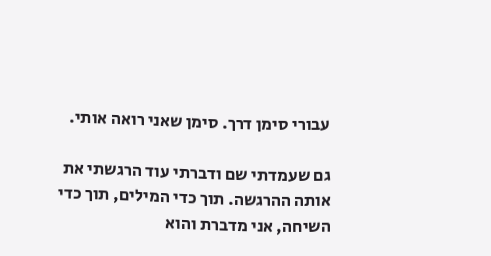עבורי סימן דרך. סימן שאני רואה אותי.

גם שעמדתי שם ודברתי עוד הרגשתי את אותה ההרגשה. תוך כדי המילים, תוך כדי השיחה, אני מדברת והוא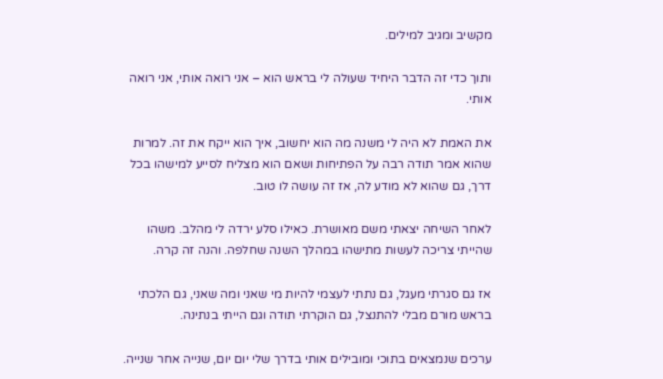מקשיב ומגיב למילים.

ותוך כדי זה הדבר היחיד שעולה לי בראש הוא – אני רואה אותי, אני רואה אותי.

את האמת לא היה לי משנה מה הוא יחשוב, איך הוא ייקח את זה. למרות שהוא אמר תודה רבה על הפתיחות ושאם הוא מצליח לסייע למישהו בכל דרך, גם שהוא לא מודע לה, אז זה עושה לו טוב.

לאחר השיחה יצאתי משם מאושרת. כאילו סלע ירדה לי מהלב. משהו שהייתי צריכה לעשות מתישהו במהלך השנה שחלפה. והנה זה קרה.

אז גם סגרתי מעגל, גם נתתי לעצמי להיות מי שאני ומה שאני, גם הלכתי בראש מורם מבלי להתנצל, גם הוקרתי תודה וגם הייתי בנתינה.

ערכים שנמצאים בתוכי ומובילים אותי בדרך שלי יום יום, שנייה אחר שנייה.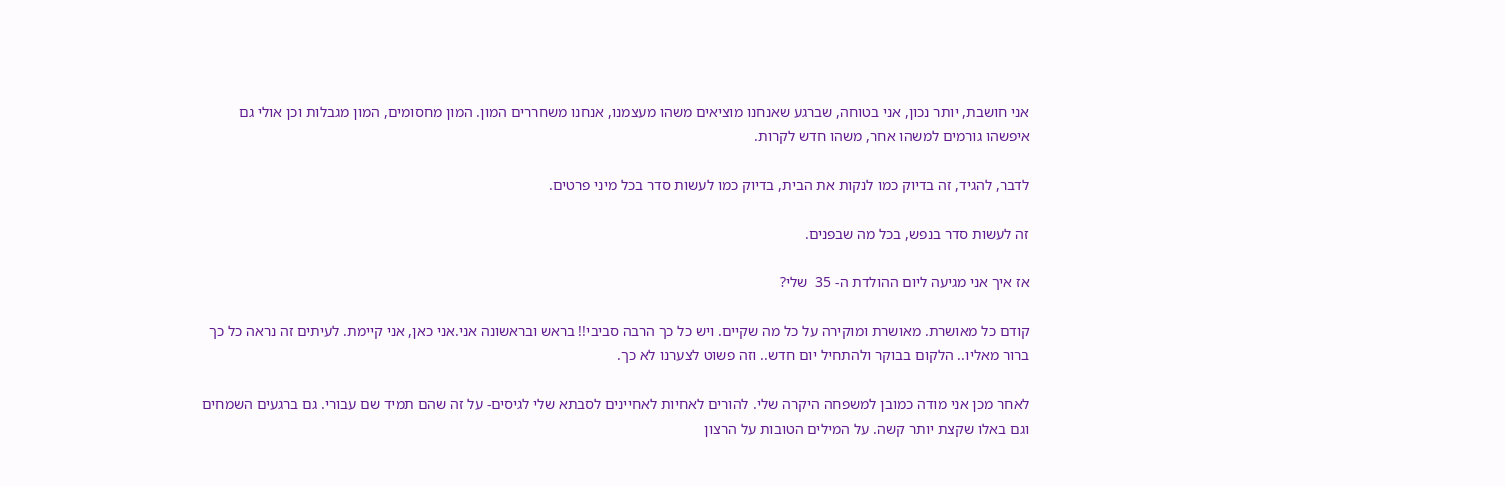אני חושבת, יותר נכון, אני בטוחה, שברגע שאנחנו מוציאים משהו מעצמנו, אנחנו משחררים המון. המון מחסומים, המון מגבלות וכן אולי גם איפשהו גורמים למשהו אחר, משהו חדש לקרות.

לדבר, להגיד, זה בדיוק כמו לנקות את הבית, בדיוק כמו לעשות סדר בכל מיני פרטים.

זה לעשות סדר בנפש, בכל מה שבפנים.

אז איך אני מגיעה ליום ההולדת ה- 35  שלי?

קודם כל מאושרת. מאושרת ומוקירה על כל מה שקיים. ויש כל כך הרבה סביבי!! בראש ובראשונה אני.אני כאן, אני קיימת. לעיתים זה נראה כל כך ברור מאליו.. הלקום בבוקר ולהתחיל יום חדש.. וזה פשוט לצערנו לא כך.

לאחר מכן אני מודה כמובן למשפחה היקרה שלי. להורים לאחיות לאחיינים לסבתא שלי לגיסים- על זה שהם תמיד שם עבורי. גם ברגעים השמחים וגם באלו שקצת יותר קשה. על המילים הטובות על הרצון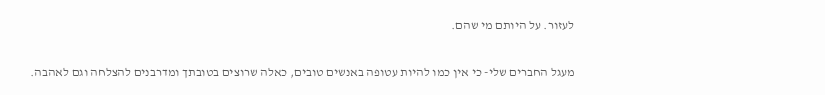לעזור. על היותם מי שהם.

מעגל החברים שלי- כי אין כמו להיות עטופה באנשים טובים, כאלה שרוצים בטובתך ומדרבנים להצלחה וגם לאהבה.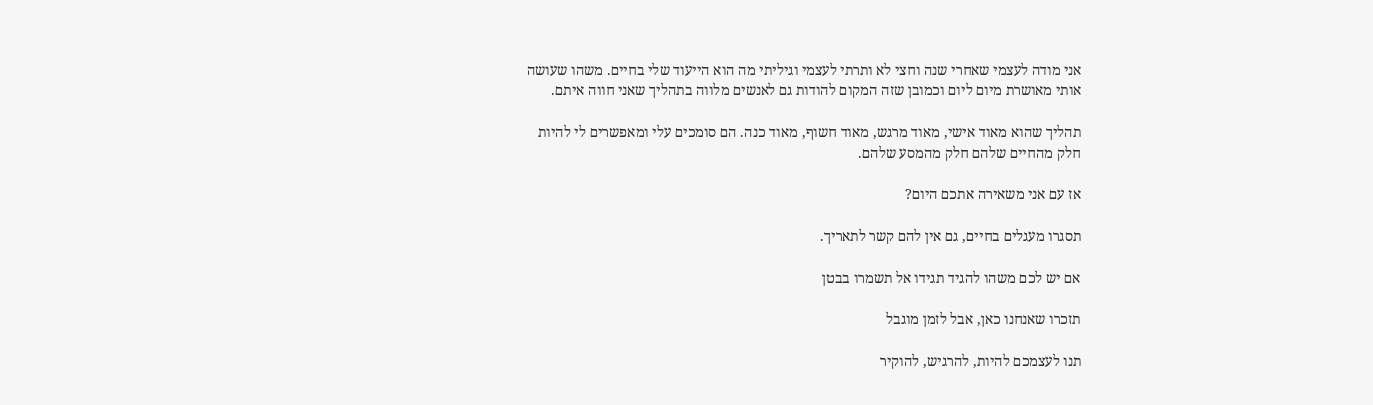אני מודה לעצמי שאחרי שנה וחצי לא ותרתי לעצמי וגיליתי מה הוא הייעוד שלי בחיים. משהו שעושה אותי מאושרת מיום ליום וכמובן שזה המקום להודות גם לאנשים מלווה בתהליך שאני חווה איתם.

תהליך שהוא מאוד אישי, מאוד מרגש, מאוד חשוף, מאוד כנה. הם סומכים עלי ומאפשרים לי להיות חלק מהחיים שלהם חלק מהמסע שלהם.

אז עם אני משאירה אתכם היום?

תסגרו מעגלים בחיים, גם אין להם קשר לתאריך.

אם יש לכם משהו להגיד תגידו אל תשמרו בבטן

תזכרו שאנחנו כאן, אבל לזמן מוגבל

תנו לעצמכם להיות, להרגיש, להוקיר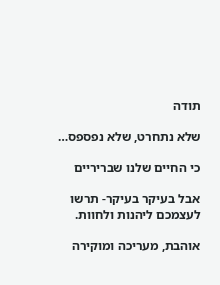תודה

שלא נתחרט, שלא נפספס…

כי החיים שלנו שבריריים

אבל בעיקר בעיקר- תרשו  לעצמכם ליהנות ולחוות.

אוהבת, מעריכה ומוקירה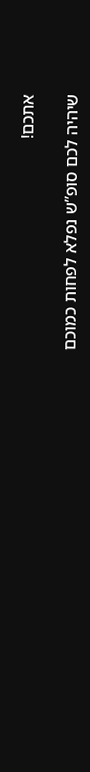אתכם!

שיהיה לכם סופ”ש נפלא לפחות כמוכם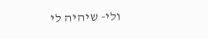ולי- שיהיה לי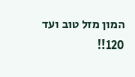המון מזל טוב ועד 120!!